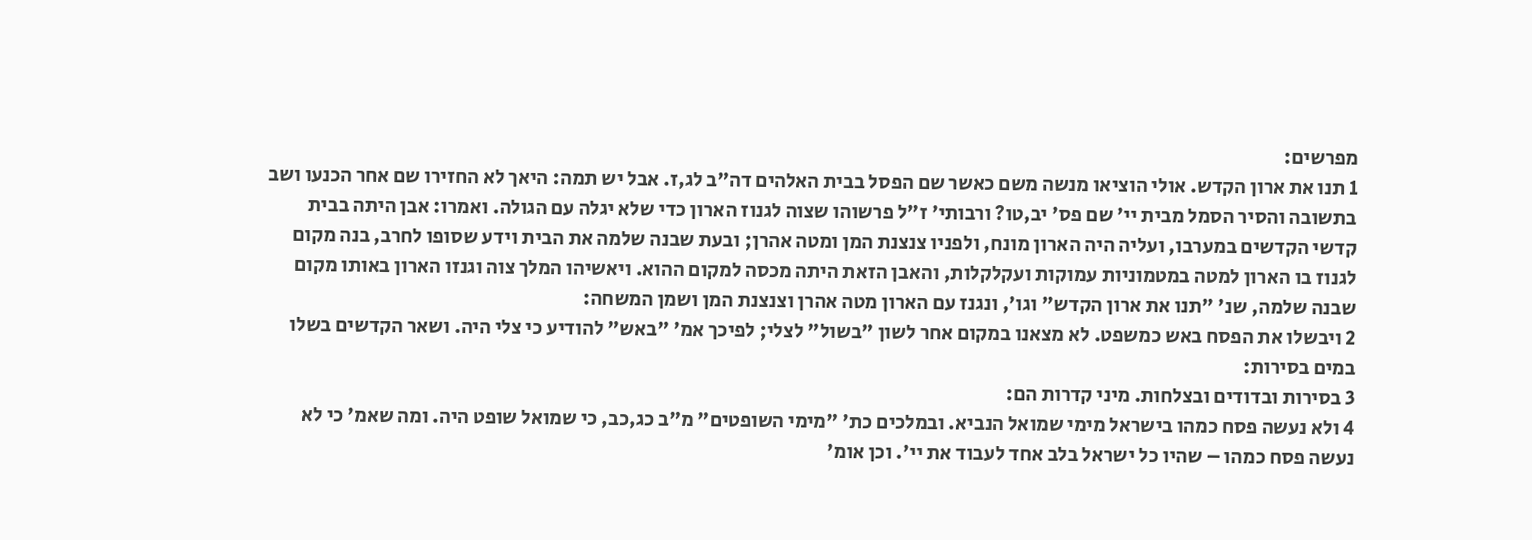מפרשים:
1 תנו את ארון הקדש. אולי הוציאו מנשה משם כאשר שם הפסל בבית האלהים דה"ב לג,ז. אבל יש תמה: היאך לא החזירו שם אחר הכנעו ושב בתשובה והסיר הסמל מבית יי' שם פס' יב,טו? ורבותי' ז"ל פרשוהו שצוה לגנוז הארון כדי שלא יגלה עם הגולה. ואמרו: אבן היתה בבית קדשי הקדשים במערבו, ועליה היה הארון מונח, ולפניו צנצנת המן ומטה אהרן; ובעת שבנה שלמה את הבית וידע שסופו לחרב, בנה מקום לגנוז בו הארון למטה במטמוניות עמוקות ועקלקלות, והאבן הזאת היתה מכסה למקום ההוא. ויאשיהו המלך צוה וגנזו הארון באותו מקום שבנה שלמה, שנ' "תנו את ארון הקדש" וגו', ונגנז עם הארון מטה אהרן וצנצנת המן ושמן המשחה:
2 ויבשלו את הפסח באש כמשפט. לא מצאנו במקום אחר לשון "בשול" לצלי; לפיכך אמ' "באש" להודיע כי צלי היה. ושאר הקדשים בשלו במים בסירות:
3 בסירות ובדודים ובצלחות. מיני קדרות הם:
4 ולא נעשה פסח כמהו בישראל מימי שמואל הנביא. ובמלכים כת' "מימי השופטים" מ"ב כג,כב, כי שמואל שופט היה. ומה שאמ' כי לא נעשה פסח כמהו – שהיו כל ישראל בלב אחד לעבוד את יי'. וכן אומ'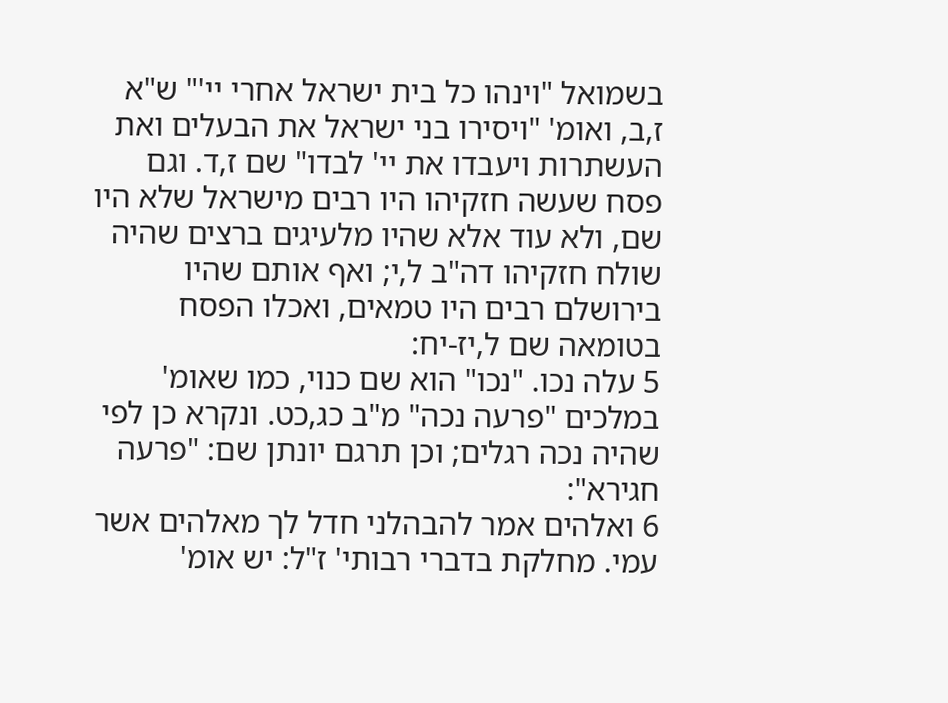בשמואל "וינהו כל בית ישראל אחרי יי'" ש"א ז,ב, ואומ' "ויסירו בני ישראל את הבעלים ואת העשתרות ויעבדו את יי' לבדו" שם ז,ד. וגם פסח שעשה חזקיהו היו רבים מישראל שלא היו שם, ולא עוד אלא שהיו מלעיגים ברצים שהיה שולח חזקיהו דה"ב ל,י; ואף אותם שהיו בירושלם רבים היו טמאים, ואכלו הפסח בטומאה שם ל,יז-יח:
5 עלה נכו. "נכו" הוא שם כנוי, כמו שאומ' במלכים "פרעה נכה" מ"ב כג,כט. ונקרא כן לפי שהיה נכה רגלים; וכן תרגם יונתן שם: "פרעה חגירא":
6 ואלהים אמר להבהלני חדל לך מאלהים אשר עמי. מחלקת בדברי רבותי' ז"ל: יש אומ'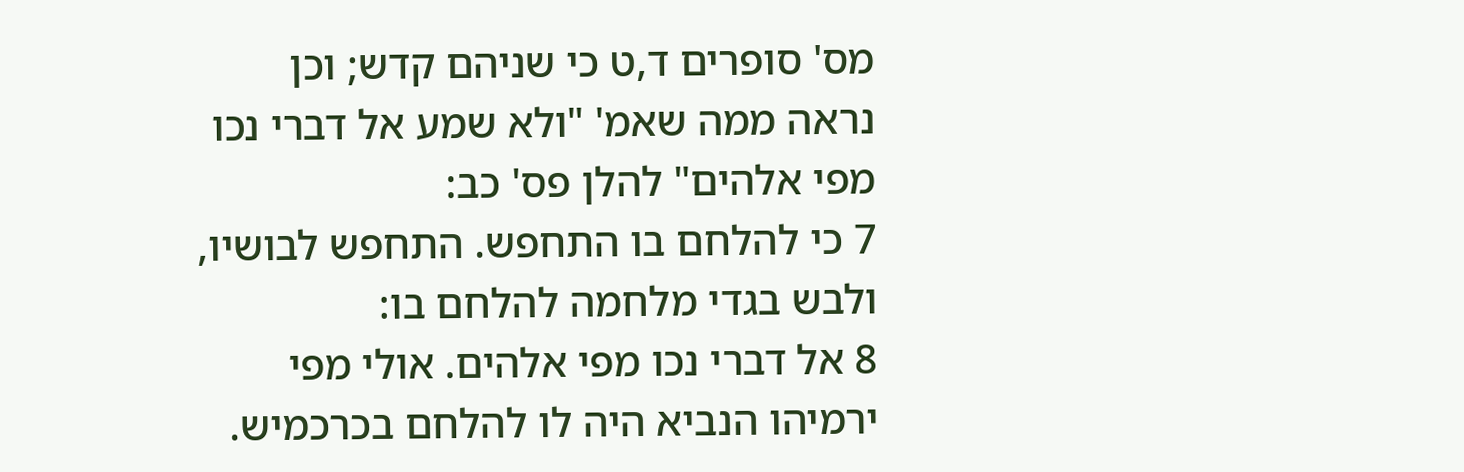מס' סופרים ד,ט כי שניהם קדש; וכן נראה ממה שאמ' "ולא שמע אל דברי נכו מפי אלהים" להלן פס' כב:
7 כי להלחם בו התחפש. התחפש לבושיו, ולבש בגדי מלחמה להלחם בו:
8 אל דברי נכו מפי אלהים. אולי מפי ירמיהו הנביא היה לו להלחם בכרכמיש.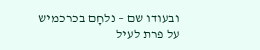ובעודו שם – נלחָם בכרכמיש על פרת לעיל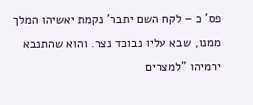פס' כ – לקח השם יתבר' נקמת יאשיהו המלך ממנו, שבא עליו נבוכד נצר. והוא שהתנבא ירמיהו "למצרים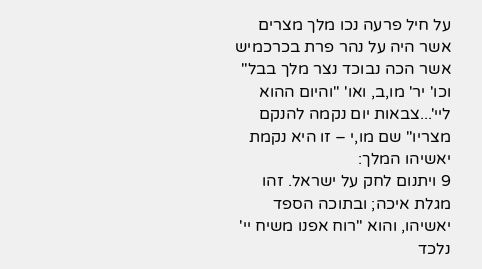על חיל פרעה נכו מלך מצרים אשר היה על נהר פרת בכרכמיש אשר הכה נבוכד נצר מלך בבל" וכו' יר' מו,ב, ואו' "והיום ההוא ליי'...צבאות יום נקמה להנקם מצריו" שם מו,י – זו היא נקמת יאשיהו המלך:
9 ויתנום לחק על ישראל. זהו מגלת איכה; ובתוכה הספד יאשיהו, והוא "רוח אפנו משיח יי' נלכד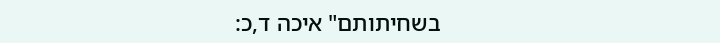בשחיתותם" איכה ד,כ: